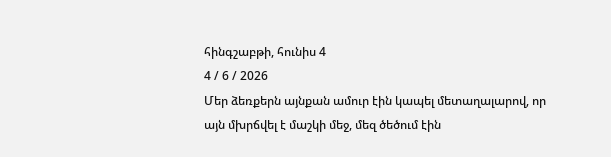հինգշաբթի, հունիս 4
4 / 6 / 2026
Մեր ձեռքերն այնքան ամուր էին կապել մետաղալարով, որ այն մխրճվել է մաշկի մեջ, մեզ ծեծում էին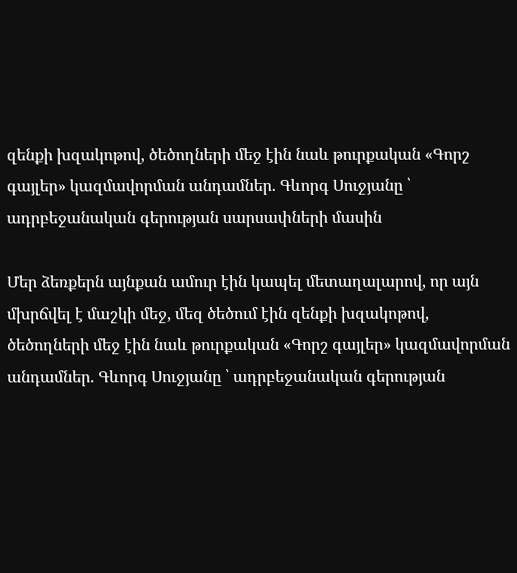զենքի խզակոթով, ծեծողների մեջ էին նաև թուրքական «Գորշ գայլեր» կազմավորման անդամներ. Գևորգ Սուջյանը ՝ ադրբեջանական գերության սարսափների մասին

Մեր ձեռքերն այնքան ամուր էին կապել մետաղալարով, որ այն մխրճվել է մաշկի մեջ, մեզ ծեծում էին զենքի խզակոթով, ծեծողների մեջ էին նաև թուրքական «Գորշ գայլեր» կազմավորման անդամներ. Գևորգ Սուջյանը ՝ ադրբեջանական գերության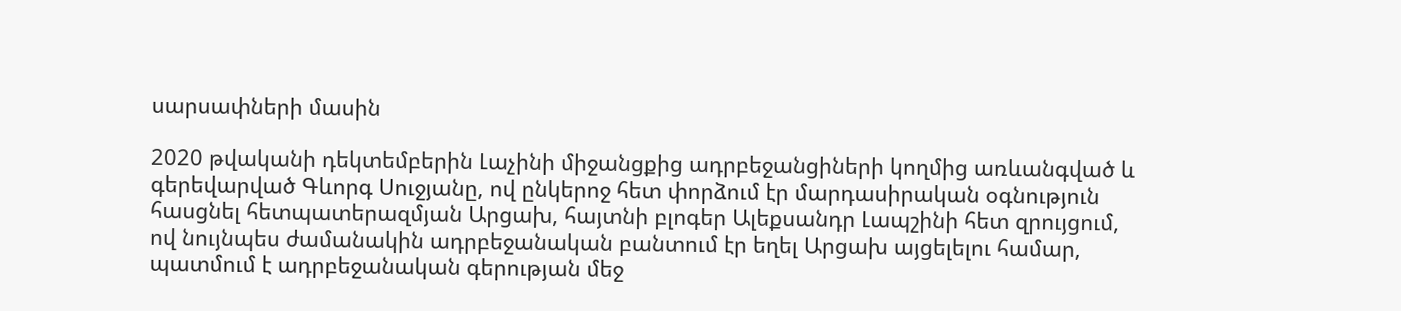սարսափների մասին

2020 թվականի դեկտեմբերին Լաչինի միջանցքից ադրբեջանցիների կողմից առևանգված և գերեվարված Գևորգ Սուջյանը, ով ընկերոջ հետ փորձում էր մարդասիրական օգնություն հասցնել հետպատերազմյան Արցախ, հայտնի բլոգեր Ալեքսանդր Լապշինի հետ զրույցում, ով նույնպես ժամանակին ադրբեջանական բանտում էր եղել Արցախ այցելելու համար, պատմում է ադրբեջանական գերության մեջ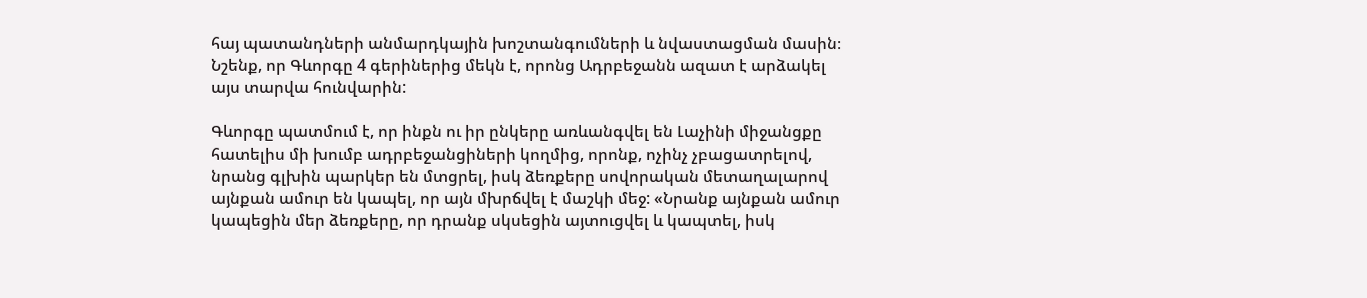հայ պատանդների անմարդկային խոշտանգումների և նվաստացման մասին։ Նշենք, որ Գևորգը 4 գերիներից մեկն է, որոնց Ադրբեջանն ազատ է արձակել այս տարվա հունվարին:

Գևորգը պատմում է, որ ինքն ու իր ընկերը առևանգվել են Լաչինի միջանցքը հատելիս մի խումբ ադրբեջանցիների կողմից, որոնք, ոչինչ չբացատրելով, նրանց գլխին պարկեր են մտցրել, իսկ ձեռքերը սովորական մետաղալարով այնքան ամուր են կապել, որ այն մխրճվել է մաշկի մեջ: «Նրանք այնքան ամուր կապեցին մեր ձեռքերը, որ դրանք սկսեցին այտուցվել և կապտել, իսկ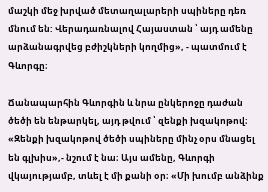մաշկի մեջ խրված մետաղալարերի սպիները դեռ մնում են: Վերադառնալով Հայաստան ՝ այդ ամենը արձանագրվեց բժիշկների կողմից», - պատմում է Գևորգը։

Ճանապարհին Գևորգին և նրա ընկերոջը դաժան ծեծի են ենթարկել, այդ թվում ՝ զենքի խզակոթով։ «Զենքի խզակոթով ծեծի սպիները մինչ օրս մնացել են գլխիս»,- նշում է նա։ Այս ամենը, Գևորգի վկայությամբ, տևել է մի քանի օր։ «Մի խումբ անձինք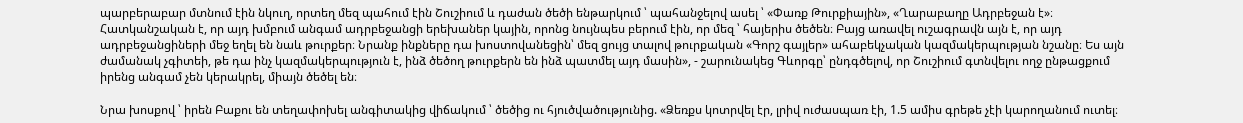պարբերաբար մտնում էին նկուղ, որտեղ մեզ պահում էին Շուշիում և դաժան ծեծի ենթարկում ՝ պահանջելով ասել ՝ «Փառք Թուրքիային», «Ղարաբաղը Ադրբեջան է»։ Հատկանշական է, որ այդ խմբում անգամ ադրբեջանցի երեխաներ կային, որոնց նույնպես բերում էին, որ մեզ ՝ հայերիս ծեծեն։ Բայց առավել ուշագրավն այն է, որ այդ ադրբեջանցիների մեջ եղել են նաև թուրքեր։ Նրանք ինքները դա խոստովանեցին՝ մեզ ցույց տալով թուրքական «Գորշ գայլեր» ահաբեկչական կազմակերպության նշանը։ Ես այն ժամանակ չգիտեի, թե դա ինչ կազմակերպություն է, ինձ ծեծող թուրքերն են ինձ պատմել այդ մասին», - շարունակեց Գևորգը՝ ընդգծելով, որ Շուշիում գտնվելու ողջ ընթացքում իրենց անգամ չեն կերակրել, միայն ծեծել են։

Նրա խոսքով ՝ իրեն Բաքու են տեղափոխել անգիտակից վիճակում ՝ ծեծից ու հյուծվածությունից. «Ձեռքս կոտրվել էր, լրիվ ուժասպառ էի, 1.5 ամիս գրեթե չէի կարողանում ուտել։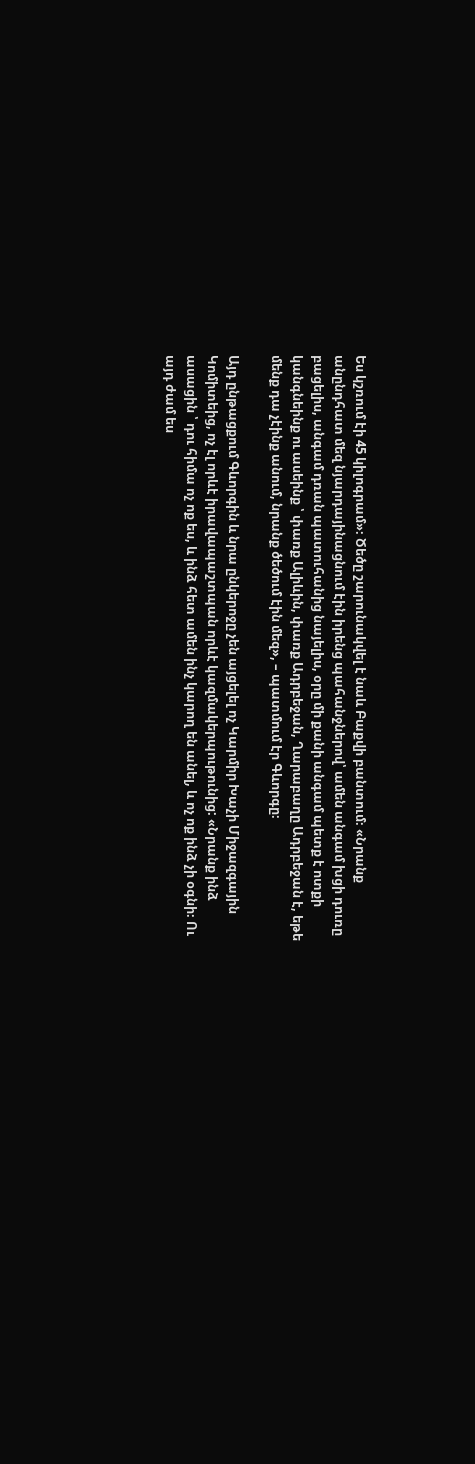Ես կշռում էի 45 կիլոգրամ»։ Ծեծը շարունակվել է նաև Բաքվի բանտում։ «Նրանք անընդհատ մեզ նյարդայինացնում էին իրենց պահանջներով՝ ամեն անգամ խցի դուռը բացելիս, անգամ դռան պատուհանից նայելիս, օրը մի քանի անգամ պետք է ոտքի կանգնեինք ու ասեինք ՝ փառք Ալիևին, փառք Ադրբեջան, Ղարաբաղը Ադրբեջան է, եթե մենք դա չէինք անում, նրանք ծեծում էին մեզ», – պատմում էր Գևորգը։

Այդ ընթացքում Գևորգին և նրա ընկերոջը չեն այցելել ոչ Կարմիր Խաչի Միջազգային Կոմիտեից, ոչ էլ որևէ իրավապաշտպան որևէ կազմակերպութունից: «Նրանք ինձ ասացին ՝ դու հիմա ոչ ոք ես, և ինձ հետ ամեն ինչ կարող են անել, և ոչ ոք ինձ չի օգնի։ Ու այդ ժամ ես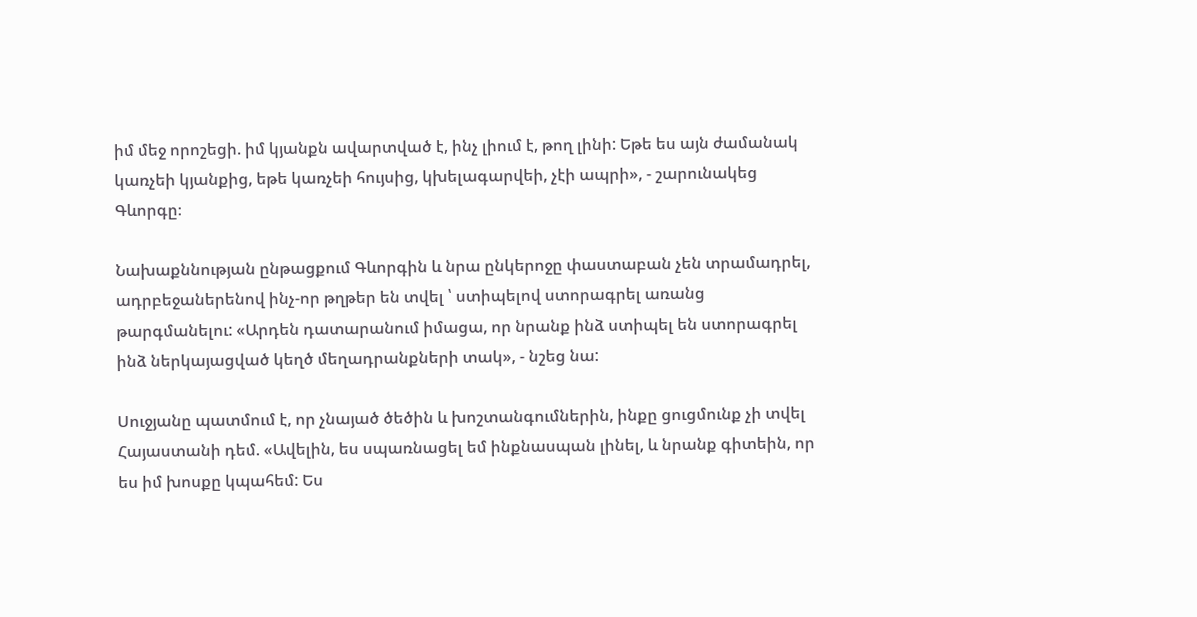իմ մեջ որոշեցի. իմ կյանքն ավարտված է, ինչ լիում է, թող լինի: Եթե ես այն ժամանակ կառչեի կյանքից, եթե կառչեի հույսից, կխելագարվեի, չէի ապրի», - շարունակեց Գևորգը։

Նախաքննության ընթացքում Գևորգին և նրա ընկերոջը փաստաբան չեն տրամադրել, ադրբեջաներենով ինչ-որ թղթեր են տվել ՝ ստիպելով ստորագրել առանց թարգմանելու: «Արդեն դատարանում իմացա, որ նրանք ինձ ստիպել են ստորագրել ինձ ներկայացված կեղծ մեղադրանքների տակ», - նշեց նա:

Սուջյանը պատմում է, որ չնայած ծեծին և խոշտանգումներին, ինքը ցուցմունք չի տվել Հայաստանի դեմ. «Ավելին, ես սպառնացել եմ ինքնասպան լինել, և նրանք գիտեին, որ ես իմ խոսքը կպահեմ: Ես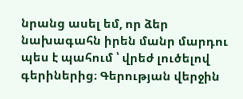նրանց ասել եմ, որ ձեր նախագահն իրեն մանր մարդու պես է պահում ՝ վրեժ լուծելով գերիներից։ Գերության վերջին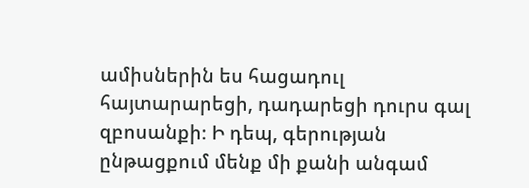ամիսներին ես հացադուլ հայտարարեցի, դադարեցի դուրս գալ զբոսանքի։ Ի դեպ, գերության ընթացքում մենք մի քանի անգամ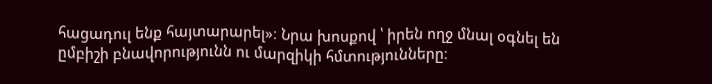հացադուլ ենք հայտարարել»։ Նրա խոսքով ՝ իրեն ողջ մնալ օգնել են ըմբիշի բնավորությունն ու մարզիկի հմտությունները։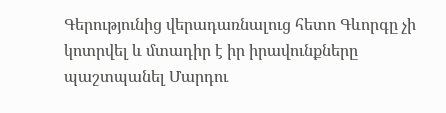Գերությունից վերադառնալուց հետո Գևորգը չի կոտրվել և մտադիր է իր իրավունքները պաշտպանել Մարդու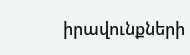իրավունքների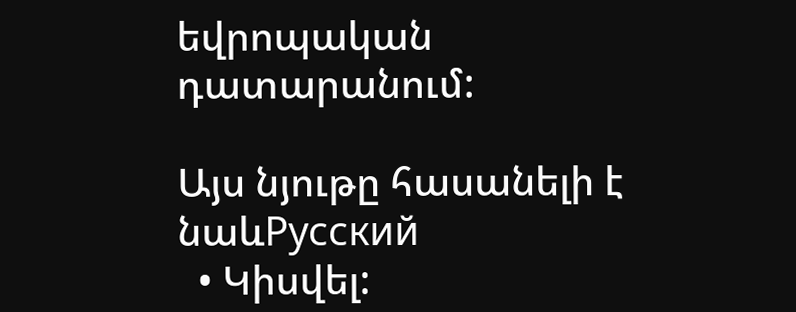եվրոպական դատարանում:

Այս նյութը հասանելի է նաևРусский
  • Կիսվել: